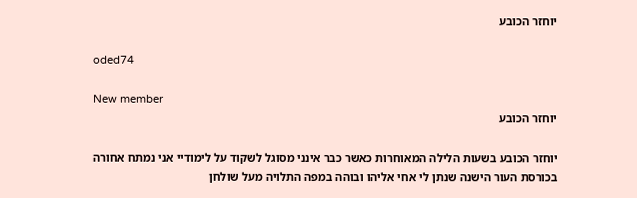יוחזר הכובע

oded74

New member
יוחזר הכובע

יוחזר הכובע בשעות הלילה המאוחרות כאשר כבר אינני מסוגל לשקוד על לימודיי אני נמתח אחורה בכורסת העור הישנה שנתן לי אחי אליהו ובוהה במפה התלויה מעל שולחן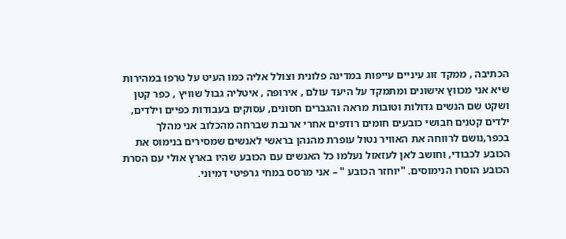הכתיבה , ממקד זוג עיניים עייפות במדינה פלונית וצולל אליה כמו העיט על טרפו במהירות שיא אני מכווץ אישונים ומתמקד על היעד עולם , אירופה , איטליה גבול שוויץ , כפר קטן ושקט שם הנשים גדולות וטובות מראה והגברים חסונים, עסוקים בעבודות כפיים וילדים, ילדים קטנים חבושי כובעים חומים רודפים אחרי ארנבת שברחה מהכלוב אני מהלך בכפר,נושם לרווחה את האוויר נטול עופרת מהנהן בראשי לאנשים שמסירים בנימוס את הכובע לכבודי, וחושב לאן לעזאזל נעלמו כל האנשים עם הכובע שהיו בארץ אולי עם הסרת הכובע הוסרו הנימוסים. "יוחזר הכובע " – אני מרסס במחי גרפיטי דמיוני.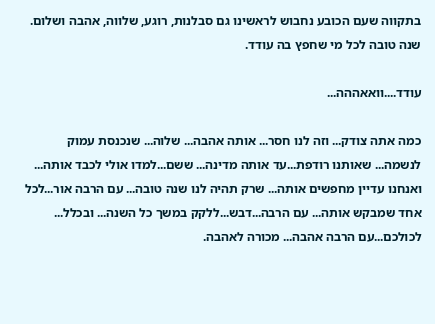בתקווה שעם הכובע נחבוש לראשינו גם סבלנות, רוגע, שלווה, אהבה ושלום. שנה טובה לכל מי שחפץ בה עודד.

עודד....וואאההה...

כמה אתה צודק... וזה לנו חסר... אותה אהבה... שלוה... שנכנסת עמוק לנשמה... שאותנו רודפת...עד אותה מדינה... ששם...למדו אולי לכבד אותה... ואנחנו עדיין מחפשים אותה... שרק תהיה לנו שנה טובה... עם הרבה אור...לכל אחד שמבקש אותה... עם הרבה...דבש...ללקק במשך כל השנה... ובכלל... לכולכם...עם הרבה אהבה... מכורה לאהבה.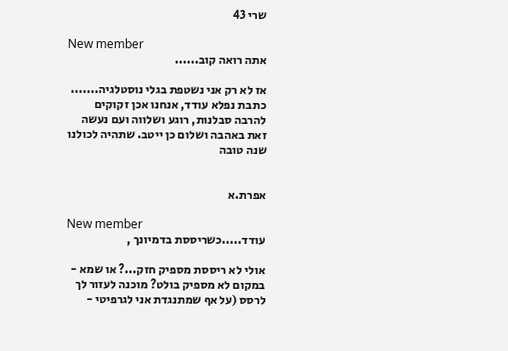שרי 43

New member
אתה רואה קוב......

אז לא רק אני נשטפת בגלי נוסטלגיה.......
כתבת נפלא עודד, אנחנו אכן זקוקים להרבה סבלנות, רוגע ושלווה ועם נעשה זאת באהבה ושלום כן ייטב. שתהיה לכולנו שנה טובה


אפרת.א

New member
עודד.....כשריססת בדמיונך ,

אולי לא ריססת מספיק חזק...? או שמא - במקום לא מספיק בולט? מוכנה לעזור לך לרסס (על אף שמתנגדת אני לגרפיטי -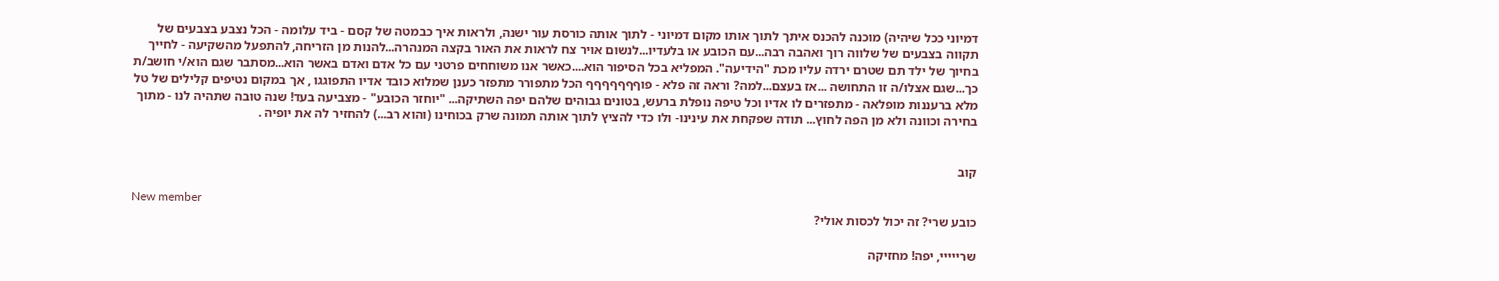דמיוני ככל שיהיה) מוכנה להכנס איתך לתוך אותו מקום דמיוני - לתוך אותה כורסת עור ישנה, ולראות איך כבמטה של קסם - ביד עלומה - הכל נצבע בצבעים של תקווה בצבעים של שלווה רוך ואהבה רבה...עם הכובע או בלעדיו...לנשום אויר צח לראות את האור בקצה המנהרה...להנות מן הזריחה, להתפעל מהשקיעה - לחייך בחיוך של ילד תם שטרם ירדה עליו מכת "הידיעה". המפליא בכל הסיפור הוא....כאשר אנו משוחחים פרטני עם כל אדם ואדם באשר הוא...מסתבר שגם הוא/י חושב/ת כך...שגם אצלו/ה זו התחושה ...אז בעצם...למה? וראה זה פלא - פוףףףףףףף הכל מתפורר מתפזר כענן שמלוא כובד אדיו התפוגגו , אך במקום נטיפים קלילים של טל מלא ברעננות מופלאה - מתפזרים לו אדיו וכל טיפה נופלת ברעש, בטונים גבוהים שלהם יפה השתיקה... "יוחזר הכובע" - מצביעה בעד! שנה טובה שתהיה לנו - מתוך בחירה וכוונה ולא מן הפה לחוץ... תודה שפקחת את עינינו- ולו כדי להציץ לתוך אותה תמונה שרק בכוחינו (והוא רב...) להחזיר לה את יופיה .


קוב

New member
כובע שרי? זה יכול לכסות אולי?

שרייייי, יפה! מחזיקה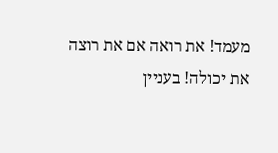מעמד! את רואה אם את רוצה את יכולה! בעניין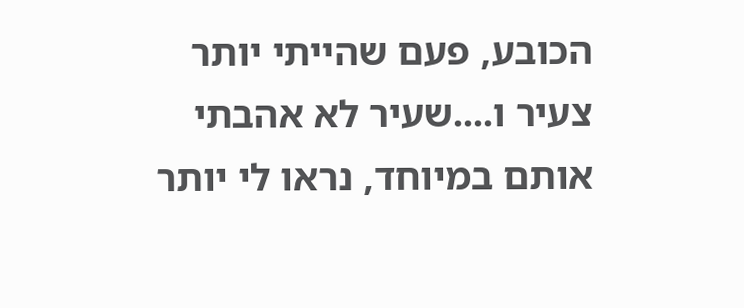הכובע, פעם שהייתי יותר צעיר ו....שעיר לא אהבתי אותם במיוחד, נראו לי יותר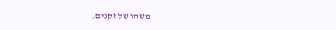משהו של זקנים.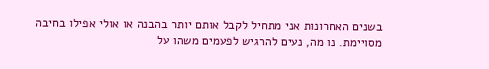בשנים האחרונות אני מתחיל לקבל אותם יותר בהבנה או אולי אפילו בחיבה מסויימת. נו מה, נעים להרגיש לפעמים משהו על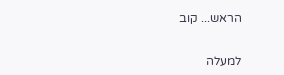הראש... קוב

למעלה